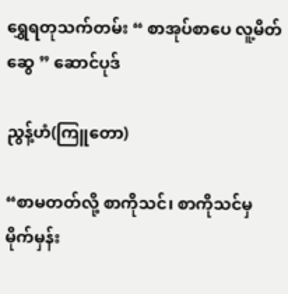ရွှေရတုသက်တမ်း “ စာအုပ်စာပေ လူ့မိတ်ဆွေ ” ဆောင်ပုဒ်

ညွန့်ဟံ(ကြူတော)

“စာမတတ်လို့ စာကိုသင်၊ စာကိုသင်မှ မိုက်မှန်း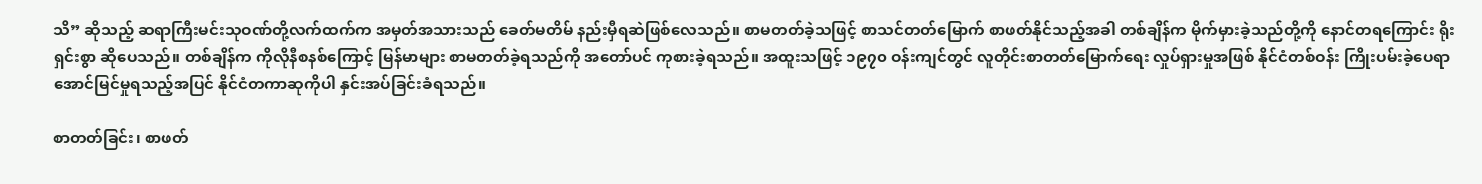သိ” ဆိုသည့် ဆရာကြီးမင်းသုဝဏ်တို့လက်ထက်က အမှတ်အသားသည် ခေတ်မတိမ် နည်းမှီရဆဲဖြစ်လေသည်။ စာမတတ်ခဲ့သဖြင့် စာသင်တတ်မြောက် စာဖတ်နိုင်သည့်အခါ တစ်ချိန်က မိုက်မှားခဲ့သည်တို့ကို နောင်တရကြောင်း ရိုးရှင်းစွာ ဆိုပေသည်။ တစ်ချိန်က ကိုလိုနီစနစ်ကြောင့် မြန်မာများ စာမတတ်ခဲ့ရသည်ကို အတော်ပင် ကုစားခဲ့ရသည်။ အထူးသဖြင့် ၁၉၇၀ ဝန်းကျင်တွင် လူတိုင်းစာတတ်မြောက်ရေး လှုပ်ရှားမှုအဖြစ် နိုင်ငံတစ်ဝန်း ကြိုးပမ်းခဲ့ပေရာ အောင်မြင်မှုရသည့်အပြင် နိုင်ငံတကာဆုကိုပါ နှင်းအပ်ခြင်းခံရသည်။

စာတတ်ခြင်း၊ စာဖတ်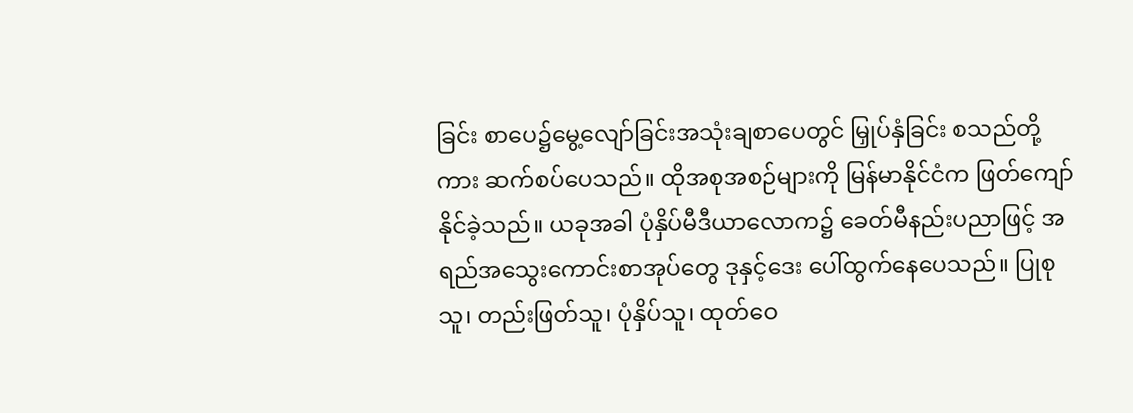ခြင်း စာပေ၌မွေ့လျော်ခြင်းအသုံးချစာပေတွင် မြှုပ်နှံခြင်း စသည်တို့ကား ဆက်စပ်ပေသည်။ ထိုအစုအစဉ်များကို မြန်မာနိုင်ငံက ဖြတ်ကျော်နိုင်ခဲ့သည်။ ယခုအခါ ပုံနှိပ်မီဒီယာလောက၌ ခေတ်မီနည်းပညာဖြင့် အရည်အသွေးကောင်းစာအုပ်တွေ ဒုနှင့်ဒေး ပေါ်ထွက်နေပေသည်။ ပြုစုသူ၊ တည်းဖြတ်သူ၊ ပုံနှိပ်သူ၊ ထုတ်ဝေ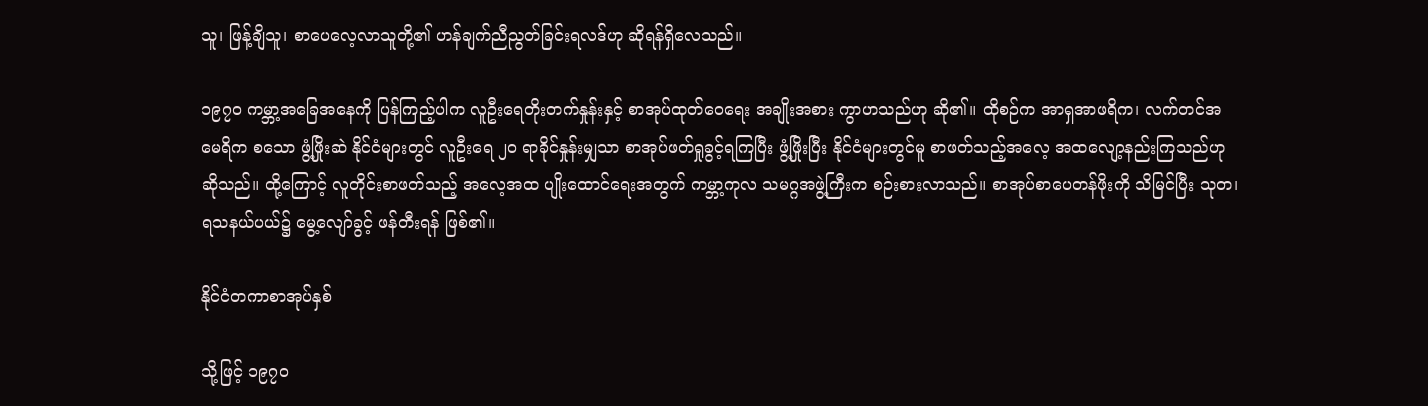သူ၊ ဖြန့်ချိသူ၊ စာပေလေ့လာသူတို့၏ ဟန်ချက်ညီညွတ်ခြင်းရလဒ်ဟု ဆိုရန်ရှိလေသည်။

၁၉၇၀ ကမ္ဘာ့အခြေအနေကို ပြန်ကြည့်ပါက လူဦးရေတိုးတက်နှုန်းနှင့် စာအုပ်ထုတ်ဝေရေး အချိုးအစား ကွာဟသည်ဟု ဆို၏။ ထိုစဉ်က အာရှအာဖရိက၊ လက်တင်အမေရိက စသော ဖွံ့ဖြိုးဆဲ နိုင်ငံများတွင် လူဦးရေ ၂၀ ရာခိုင်နှုန်းမျှသာ စာအုပ်ဖတ်ရှုခွင့်ရကြပြီး ဖွံ့ဖြိုးပြီး နိုင်ငံများတွင်မူ စာဖတ်သည့်အလေ့ အထလျော့နည်းကြသည်ဟု ဆိုသည်။ ထို့ကြောင့် လူတိုင်းစာဖတ်သည့် အလေ့အထ ပျိုးထောင်ရေးအတွက် ကမ္ဘာ့ကုလ သမဂ္ဂအဖွဲ့ကြီးက စဉ်းစားလာသည်။ စာအုပ်စာပေတန်ဖိုးကို သိမြင်ပြီး သုတ၊ ရသနယ်ပယ်၌ မွေ့လျော်ခွင့် ဖန်တီးရန် ဖြစ်၏။

နိုင်ငံတကာစာအုပ်နှစ်

သို့ဖြင့် ၁၉၇၀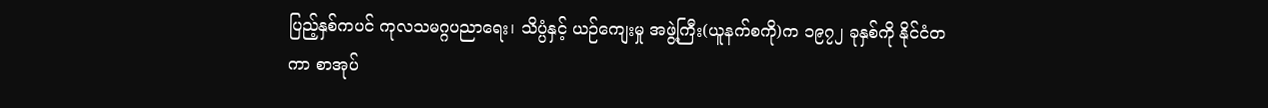ပြည့်နှစ်ကပင် ကုလသမဂ္ဂပညာရေး၊ သိပ္ပံနှင့် ယဉ်ကျေးမှု အဖွဲ့ကြီး(ယူနက်စကို)က ၁၉၇၂ ခုနှစ်ကို နိုင်ငံတကာ စာအုပ်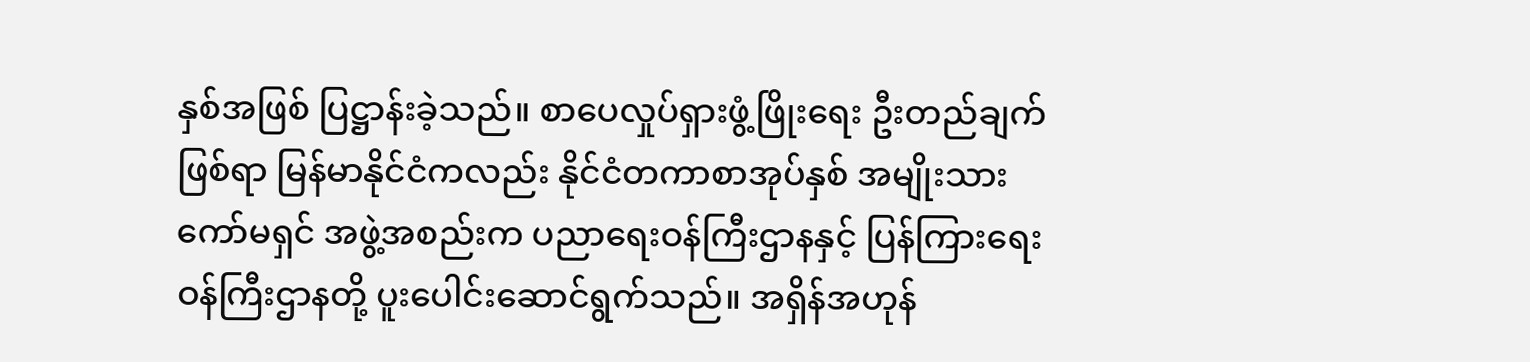နှစ်အဖြစ် ပြဋ္ဌာန်းခဲ့သည်။ စာပေလှုပ်ရှားဖွံ့ဖြိုးရေး ဦးတည်ချက်ဖြစ်ရာ မြန်မာနိုင်ငံကလည်း နိုင်ငံတကာစာအုပ်နှစ် အမျိုးသားကော်မရှင် အဖွဲ့အစည်းက ပညာရေးဝန်ကြီးဌာနနှင့် ပြန်ကြားရေးဝန်ကြီးဌာနတို့ ပူးပေါင်းဆောင်ရွက်သည်။ အရှိန်အဟုန်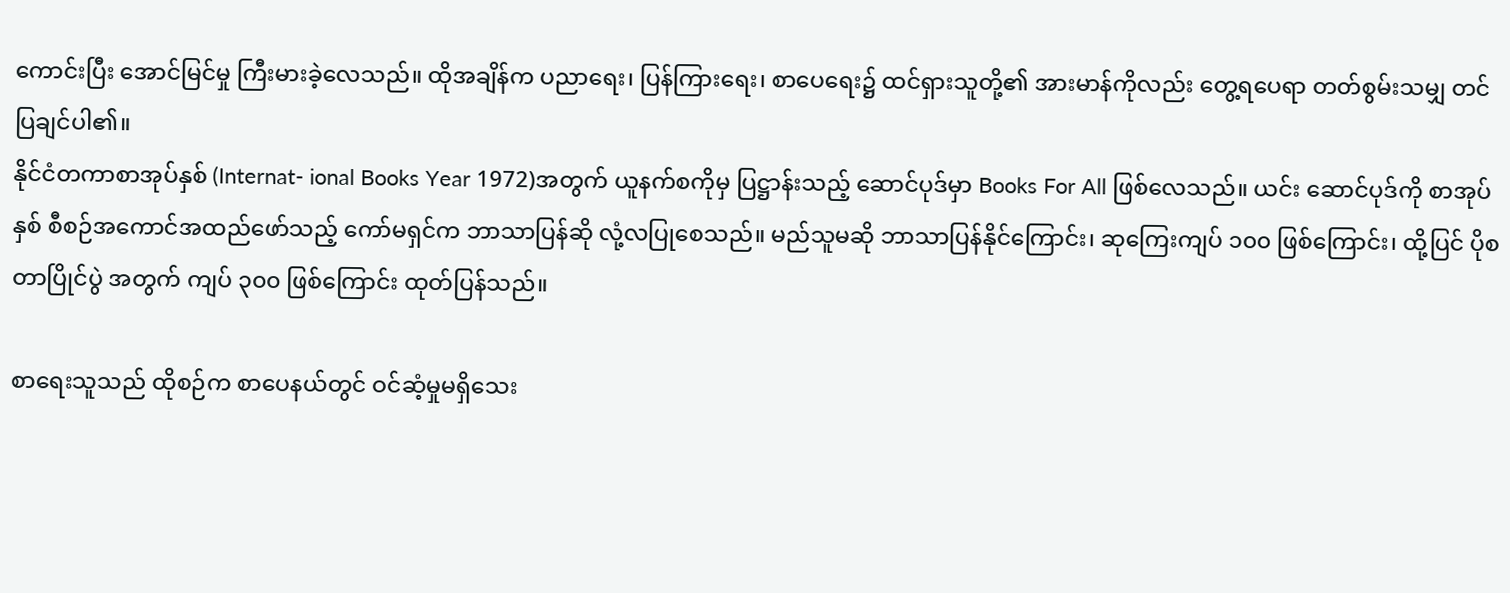ကောင်းပြီး အောင်မြင်မှု ကြီးမားခဲ့လေသည်။ ထိုအချိန်က ပညာရေး၊ ပြန်ကြားရေး၊ စာပေရေး၌ ထင်ရှားသူတို့၏ အားမာန်ကိုလည်း တွေ့ရပေရာ တတ်စွမ်းသမျှ တင်ပြချင်ပါ၏။
နိုင်ငံတကာစာအုပ်နှစ် (Internat- ional Books Year 1972)အတွက် ယူနက်စကိုမှ ပြဋ္ဌာန်းသည့် ဆောင်ပုဒ်မှာ Books For All ဖြစ်လေသည်။ ယင်း ဆောင်ပုဒ်ကို စာအုပ်နှစ် စီစဉ်အကောင်အထည်ဖော်သည့် ကော်မရှင်က ဘာသာပြန်ဆို လုံ့လပြုစေသည်။ မည်သူမဆို ဘာသာပြန်နိုင်ကြောင်း၊ ဆုကြေးကျပ် ၁၀၀ ဖြစ်ကြောင်း၊ ထို့ပြင် ပိုစတာပြိုင်ပွဲ အတွက် ကျပ် ၃၀၀ ဖြစ်ကြောင်း ထုတ်ပြန်သည်။

စာရေးသူသည် ထိုစဉ်က စာပေနယ်တွင် ဝင်ဆံ့မှုမရှိသေး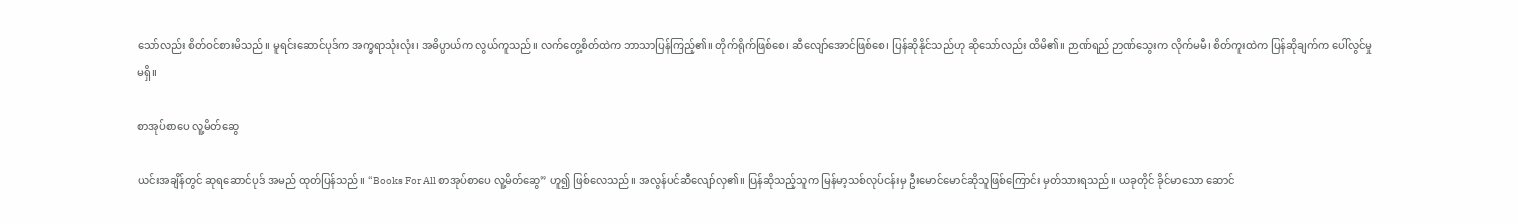သော်လည်း စိတ်ဝင်စားမိသည်။ မူရင်းဆောင်ပုဒ်က အက္ခရာသုံးလုံး၊ အဓိပ္ပာယ်က လွယ်ကူသည်။ လက်တွေ့စိတ်ထဲက ဘာသာပြန်ကြည့်၏။ တိုက်ရိုက်ဖြစ်စေ၊ ဆီလျော်အောင်ဖြစ်စေ၊ ပြန်ဆိုနိုင်သည်ဟု ဆိုသော်လည်း ထိမိ၏။ ဉာဏ်ရည် ဉာဏ်သွေးက လိုက်မမီ၊ စိတ်ကူးထဲက ပြန်ဆိုချက်က ပေါ်လွင်မှုမရှိ။

စာအုပ်စာပေ လူ့မိတ်ဆွေ

ယင်းအချိန်တွင် ဆုရဆောင်ပုဒ် အမည် ထုတ်ပြန်သည်။ “Books For All စာအုပ်စာပေ လူ့မိတ်ဆွေ” ဟူ၍ ဖြစ်လေသည်။ အလွန်ပင်ဆီလျော်လှ၏။ ပြန်ဆိုသည့်သူက မြန်မာ့သစ်လုပ်ငန်းမှ ဦးမောင်မောင်ဆိုသူဖြစ်ကြောင်း မှတ်သားရသည်။ ယခုတိုင် ခိုင်မာသော ဆောင်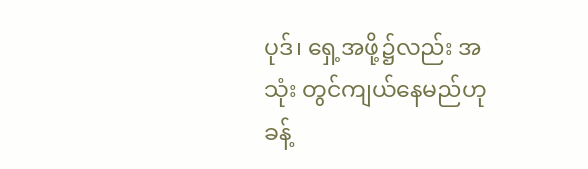ပုဒ်၊ ရှေ့အဖို့၌လည်း အသုံး တွင်ကျယ်နေမည်ဟု ခန့်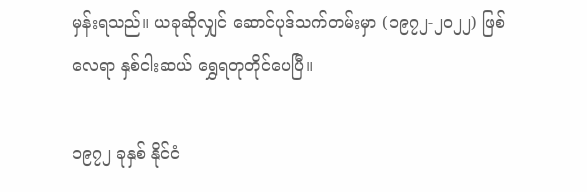မှန်းရသည်။ ယခုဆိုလျှင် ဆောင်ပုဒ်သက်တမ်းမှာ (၁၉၇၂-၂၀၂၂) ဖြစ်လေရာ နှစ်ငါးဆယ် ရွှေရတုတိုင်ပေပြီ။

၁၉၇၂ ခုနှစ် နိုင်ငံ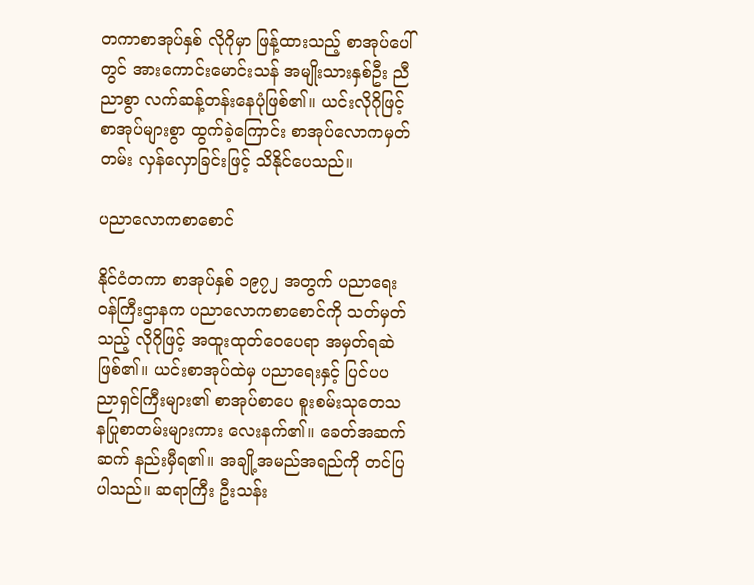တကာစာအုပ်နှစ် လိုဂိုမှာ ဖြန့်ထားသည့် စာအုပ်ပေါ်တွင် အားကောင်းမောင်းသန် အမျိုးသားနှစ်ဦး ညီညာစွာ လက်ဆန့်တန်းနေပုံဖြစ်၏။ ယင်းလိုဂိုဖြင့် စာအုပ်များစွာ ထွက်ခဲ့ကြောင်း စာအုပ်လောကမှတ်တမ်း လှန်လှောခြင်းဖြင့် သိနိုင်ပေသည်။

ပညာလောကစာစောင်

နိုင်ငံတကာ စာအုပ်နှစ် ၁၉၇၂ အတွက် ပညာရေးဝန်ကြီးဌာနက ပညာလောကစာစောင်ကို သတ်မှတ်သည့် လိုဂိုဖြင့် အထူးထုတ်ဝေပေရာ အမှတ်ရဆဲဖြစ်၏။ ယင်းစာအုပ်ထဲမှ ပညာရေးနှင့် ပြင်ပပညာရှင်ကြီးများ၏ စာအုပ်စာပေ စူးစမ်းသုတေသနပြုစာတမ်းများကား လေးနက်၏။ ခေတ်အဆက်ဆက် နည်းမှီရ၏။ အချို့အမည်အရည်ကို တင်ပြပါသည်။ ဆရာကြီး ဦးသန်း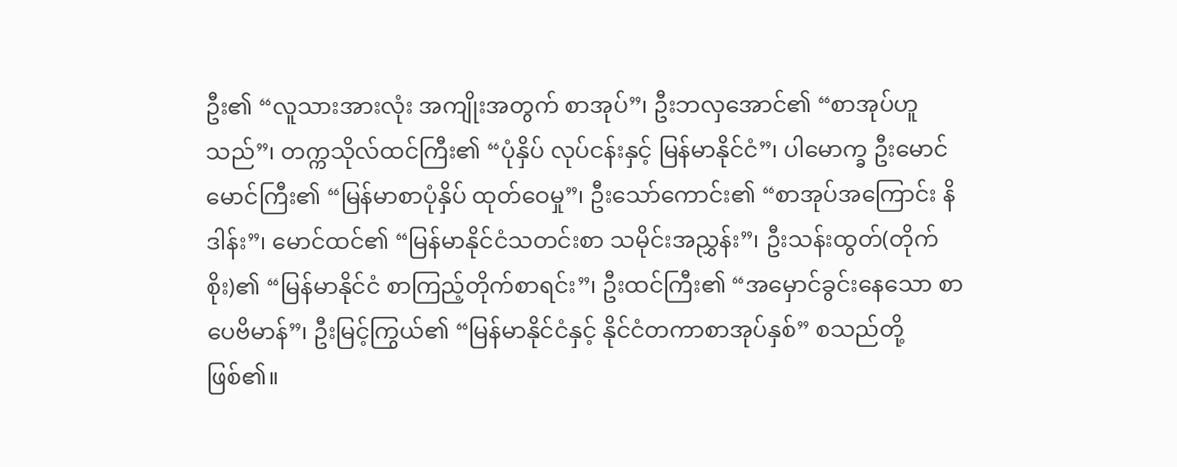ဦး၏ “လူသားအားလုံး အကျိုးအတွက် စာအုပ်”၊ ဦးဘလှအောင်၏ “စာအုပ်ဟူ သည်”၊ တက္ကသိုလ်ထင်ကြီး၏ “ပုံနှိပ် လုပ်ငန်းနှင့် မြန်မာနိုင်ငံ”၊ ပါမောက္ခ ဦးမောင်မောင်ကြီး၏ “မြန်မာစာပုံနှိပ် ထုတ်ဝေမှု”၊ ဦးသော်ကောင်း၏ “စာအုပ်အကြောင်း နိဒါန်း”၊ မောင်ထင်၏ “မြန်မာနိုင်ငံသတင်းစာ သမိုင်းအညွှန်း”၊ ဦးသန်းထွတ်(တိုက်စိုး)၏ “မြန်မာနိုင်ငံ စာကြည့်တိုက်စာရင်း”၊ ဦးထင်ကြီး၏ “အမှောင်ခွင်းနေသော စာပေဗိမာန်”၊ ဦးမြင့်ကြွယ်၏ “မြန်မာနိုင်ငံနှင့် နိုင်ငံတကာစာအုပ်နှစ်” စသည်တို့ဖြစ်၏။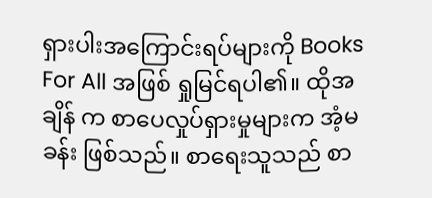ရှားပါးအကြောင်းရပ်များကို Books For All အဖြစ် ရှုမြင်ရပါ၏။ ထိုအချိန် က စာပေလှုပ်ရှားမှုများက အံ့မခန်း ဖြစ်သည်။ စာရေးသူသည် စာ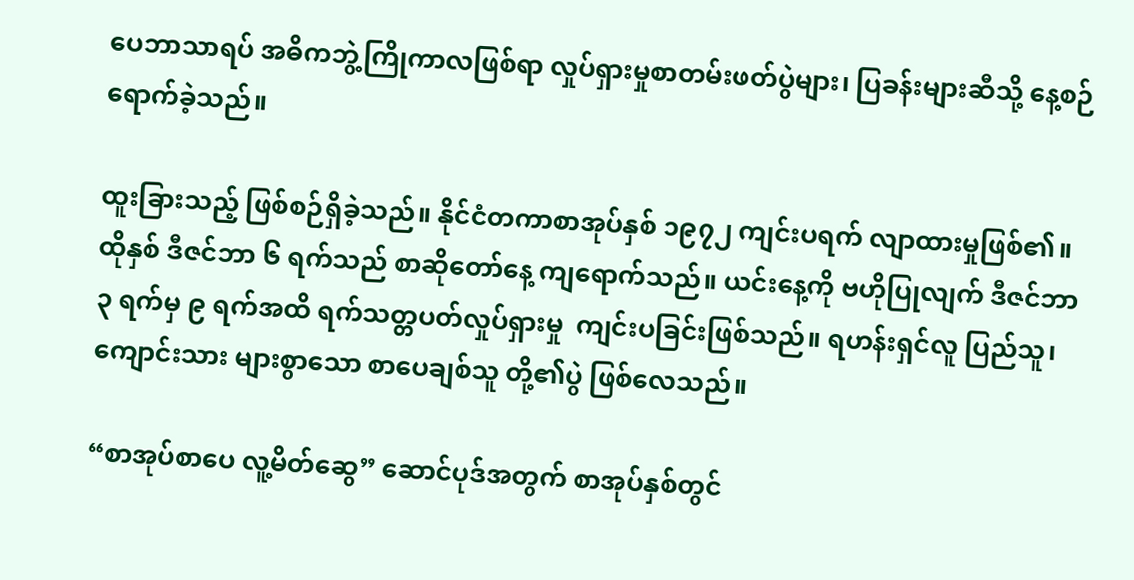ပေဘာသာရပ် အဓိကဘွဲ့ကြိုကာလဖြစ်ရာ လှုပ်ရှားမှုစာတမ်းဖတ်ပွဲများ၊ ပြခန်းများဆီသို့ နေ့စဉ်ရောက်ခဲ့သည်။

ထူးခြားသည့် ဖြစ်စဉ်ရှိခဲ့သည်။ နိုင်ငံတကာစာအုပ်နှစ် ၁၉၇၂ ကျင်းပရက် လျာထားမှုဖြစ်၏။ ထိုနှစ် ဒီဇင်ဘာ ၆ ရက်သည် စာဆိုတော်နေ့ ကျရောက်သည်။ ယင်းနေ့ကို ဗဟိုပြုလျက် ဒီဇင်ဘာ ၃ ရက်မှ ၉ ရက်အထိ ရက်သတ္တပတ်လှုပ်ရှားမှု  ကျင်းပခြင်းဖြစ်သည်။ ရဟန်းရှင်လူ ပြည်သူ၊ ကျောင်းသား များစွာသော စာပေချစ်သူ တို့၏ပွဲ ဖြစ်လေသည်။

“စာအုပ်စာပေ လူ့မိတ်ဆွေ” ဆောင်ပုဒ်အတွက် စာအုပ်နှစ်တွင်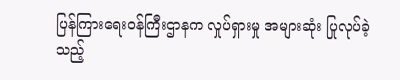ပြန်ကြားရေးဝန်ကြီးဌာနက လှုပ်ရှားမှု အများဆုံး ပြုလုပ်ခဲ့သည့်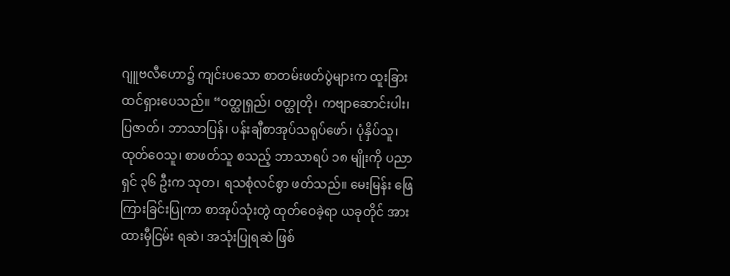ဂျူဗလီဟော၌ ကျင်းပသော စာတမ်းဖတ်ပွဲများက ထူးခြားထင်ရှားပေသည်။ “ဝတ္ထုရှည်၊ ဝတ္ထုတို၊ ကဗျာဆောင်းပါး၊ ပြဇာတ်၊ ဘာသာပြန်၊ ပန်းချီစာအုပ်သရုပ်ဖော်၊ ပုံနှိပ်သူ၊ ထုတ်ဝေသူ၊ စာဖတ်သူ စသည့် ဘာသာရပ် ၁၈ မျိုးကို ပညာရှင် ၃၆ ဦးက သုတ၊ ရသစုံလင်စွာ ဖတ်သည်။ မေးမြန်း ဖြေကြားခြင်းပြုကာ စာအုပ်သုံးတွဲ ထုတ်ဝေခဲ့ရာ ယခုတိုင် အားထားမှီငြမ်း ရဆဲ၊ အသုံးပြုရဆဲ ဖြစ်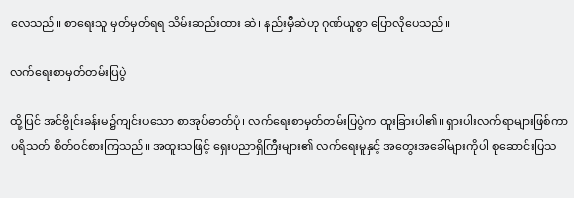လေသည်။ စာရေးသူ မှတ်မှတ်ရရ သိမ်းဆည်းထား ဆဲ၊ နည်းမှီဆဲဟု ဂုဏ်ယူစွာ ပြောလိုပေသည်။

လက်ရေးစာမှတ်တမ်းပြပွဲ

ထို့ပြင် အင်ဗွိုင်းခန်းမ၌ကျင်းပသော စာအုပ်ဓာတ်ပုံ၊ လက်ရေးစာမှတ်တမ်းပြပွဲက ထူးခြားပါ၏။ ရှားပါးလက်ရာများဖြစ်ကာ ပရိသတ် စိတ်ဝင်စားကြသည်။ အထူးသဖြင့် ရှေးပညာရှိကြီးများ၏ လက်ရေးမူနှင့် အတွေးအခေါ်များကိုပါ စုဆောင်းပြသ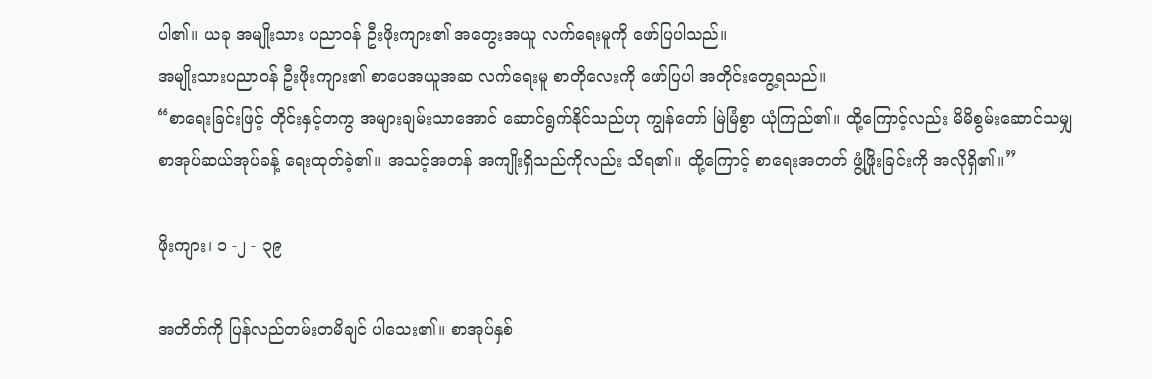ပါ၏။ ယခု အမျိုးသား ပညာဝန် ဦးဖိုးကျား၏ အတွေးအယူ လက်ရေးမူကို ဖော်ပြပါသည်။
အမျိုးသားပညာဝန် ဦးဖိုးကျား၏ စာပေအယူအဆ လက်ရေးမူ စာတိုလေးကို ဖော်ပြပါ အတိုင်းတွေ့ရသည်။
“စာရေးခြင်းဖြင့် တိုင်းနှင့်တကွ အများချမ်းသာအောင် ဆောင်ရွက်နိုင်သည်ဟု ကျွန်တော် မြဲမြံစွာ ယုံကြည်၏။ ထို့ကြောင့်လည်း မိမိစွမ်းဆောင်သမျှ စာအုပ်ဆယ်အုပ်ခန့် ရေးထုတ်ခဲ့၏။ အသင့်အတန် အကျိုးရှိသည်ကိုလည်း သိရ၏။ ထို့ကြောင့် စာရေးအတတ် ဖွံ့ဖြိုးခြင်းကို အလိုရှိ၏။”

ဖိုးကျား၊ ၁ -၂ - ၃၉

အတိတ်ကို ပြန်လည်တမ်းတမိချင် ပါသေး၏။ စာအုပ်နှစ်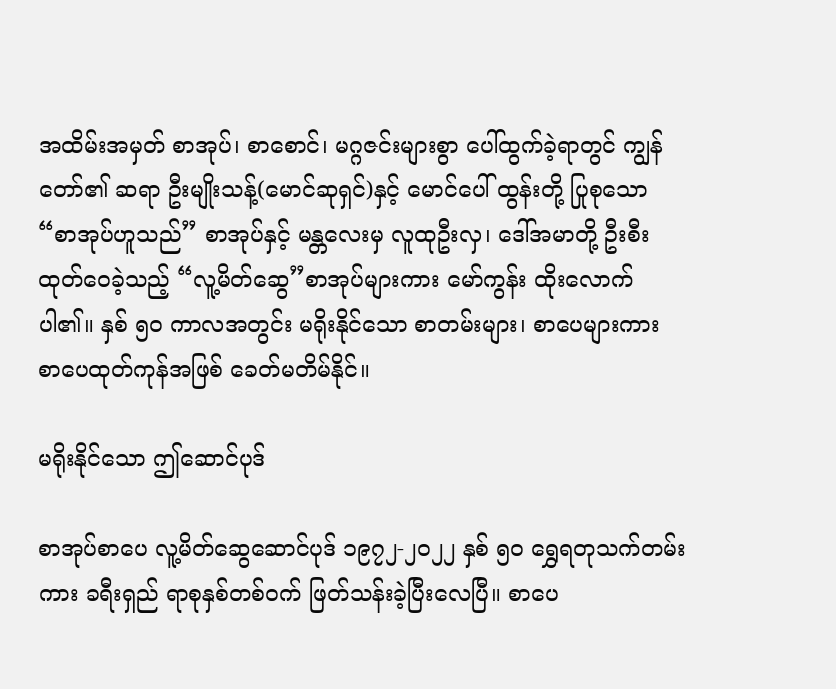အထိမ်းအမှတ် စာအုပ်၊ စာစောင်၊ မဂ္ဂဇင်းများစွာ ပေါ်ထွက်ခဲ့ရာတွင် ကျွန်တော်၏ ဆရာ ဦးမျိုးသန့်(မောင်ဆုရှင်)နှင့် မောင်ပေါ် ထွန်းတို့ ပြုစုသော “စာအုပ်ဟူသည်” စာအုပ်နှင့် မန္တလေးမှ လူထုဦးလှ၊ ဒေါ်အမာတို့ ဦးစီးထုတ်ဝေခဲ့သည့် “လူ့မိတ်ဆွေ”စာအုပ်များကား မော်ကွန်း ထိုးလောက်ပါ၏။ နှစ် ၅၀ ကာလအတွင်း မရိုးနိုင်သော စာတမ်းများ၊ စာပေများကား စာပေထုတ်ကုန်အဖြစ် ခေတ်မတိမ်နိုင်။

မရိုးနိုင်သော ဤဆောင်ပုဒ်

စာအုပ်စာပေ လူ့မိတ်ဆွေဆောင်ပုဒ် ၁၉၇၂-၂၀၂၂ နှစ် ၅၀ ရွှေရတုသက်တမ်းကား ခရီးရှည် ရာစုနှစ်တစ်ဝက် ဖြတ်သန်းခဲ့ပြီးလေပြီ။ စာပေ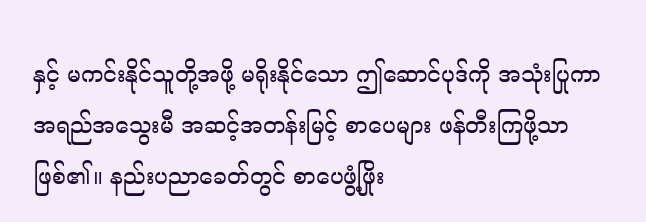နှင့် မကင်းနိုင်သူတို့အဖို့ မရိုးနိုင်သော ဤဆောင်ပုဒ်ကို အသုံးပြုကာ အရည်အသွေးမီ အဆင့်အတန်းမြင့် စာပေများ ဖန်တီးကြဖို့သာ ဖြစ်၏။ နည်းပညာခေတ်တွင် စာပေဖွံ့ဖြိုး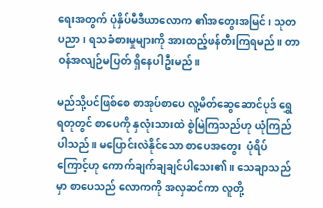ရေးအတွက် ပုံနှိပ်မီဒီယာလောက ၏အတွေးအမြင်၊ သုတပညာ၊ ရသခံစားမှုများကို အားထည့်ဖန်တီးကြရမည်။ တာဝန်အလျဉ်မပြတ် ရှိနေပါဦးမည်။

မည်သို့ပင်ဖြစ်စေ စာအုပ်စာပေ လူ့မိတ်ဆွေဆောင်ပုဒ် ရွှေရတုတွင် စာပေကို နှလုံးသားထဲ စွဲမြဲကြသည်ဟု ယုံကြည်ပါသည်။ မပြောင်းလဲနိုင်သော စာပေအတွေး  ပုံရိပ်ကြောင့်ဟု ကောက်ချက်ချချင်ပါသေး၏။ သေချာသည်မှာ စာပေသည် လောကကို အလှဆင်ကာ လူတို့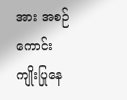အား အစဉ်ကောင်းကျိုးပြုနေ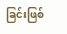ခြင်းဖြစ်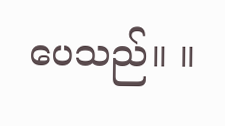ပေသည်။ ။